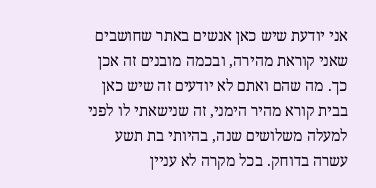אני יודעת שיש כאן אנשים באתר שחושבים שאני קוראת מהירה, ובכמה מובנים זה אכן כך. מה שהם ואתם לא יודעים זה שיש כאן בבית קורא מהיר הימני, זה שנישאתי לו לפני למעלה משלושים שנה, בהיותי בת תשע עשרה בדוחק. בכל מקרה לא עניין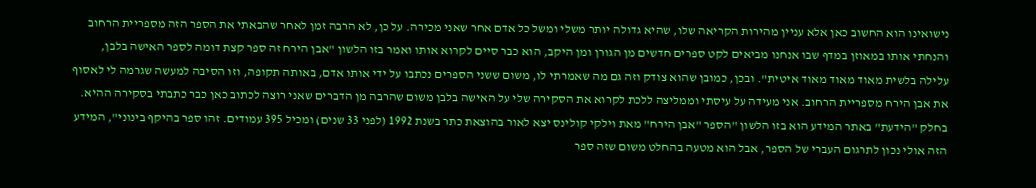נישואינו הוא החשוב כאן אלא עניין מהירות הקריאה שלו, שהיא גדולה יותר משלי ומשל כל אדם אחר שאני מכירה. על כן, לא הרבה זמן לאחר שהבאתי את הספר הזה מספריית הרחוב והנחתי אותו במאוזן במדף שבו אנחנו מביאים לקט ספרים חדשים מן הגורן ומן היקב, הוא כבר סיים לקרוא אותו ואמר בזו הלשון "אבן הירח זה ספר קצת דומה לספר האישה בלבן, עלילה בלשית מאוד מאוד מאוד איטית". ובכן, כמובן שהוא צודק וזה גם מה שאמרתי לו, משום ששני הספרים נכתבו על ידי אותו אדם, באותה תקופה, וזו הסיבה למעשה שגרמה לי לאסוף את אבן הירח מספריית הרחוב. אני מעידה על עיסתי וממליצה ללכת לקרוא את הסקירה שלי על האישה בלבן משום שהרבה מן הדברים שאני רוצה לכתוב כאן כבר כתבתי בסקירה ההיא.
בחלק "הידעת" באתר המידע הוא בזו הלשון "הספר "אבן הירח" מאת וילקי קולינס יצא לאור בהוצאת כתר בשנת 1992 (לפני 33 שנים) ומכיל 395 עמודים. זהו ספר בהיקף בינוני", המידע הזה אולי נכון לתרגום העברי של הספר, אבל הוא מטעה בהחלט משום שזה ספר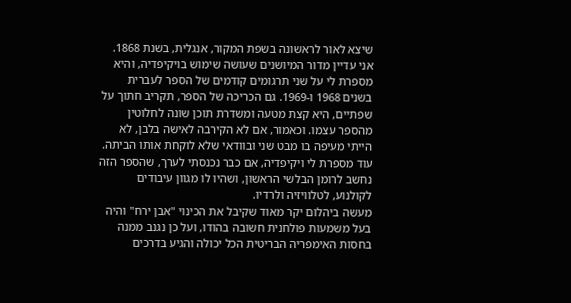שיצא לאור לראשונה בשפת המקור, אנגלית, בשנת 1868. אני עדיין מדור המיושנים שעושה שימוש בויקיפדיה, והיא מספרת לי על שני תרגומים קודמים של הספר לעברית בשנים 1968 ו-1969. גם הכריכה של הספר, תקריב חתוך על שפתיים, היא קצת מטעה ומשדרת תוכן שונה לחלוטין מהספר עצמו. וכאמור, אם לא הקירבה לאישה בלבן, לא הייתי מעיפה בו מבט שני ובוודאי שלא לוקחת אותו הביתה. עוד מספרת לי ויקיפדיה, אם כבר נכנסתי לערך, שהספר הזה נחשב לרומן הבלשי הראשון, ושהיו לו מגוון עיבודים לקולנוע, לטלוויזיה ולרדיו.
מעשה ביהלום יקר מאוד שקיבל את הכינוי "אבן ירח" והיה בעל משמעות פולחנית חשובה בהודו, ועל כן נגנב ממנה בחסות האימפריה הבריטית הכל יכולה והגיע בדרכים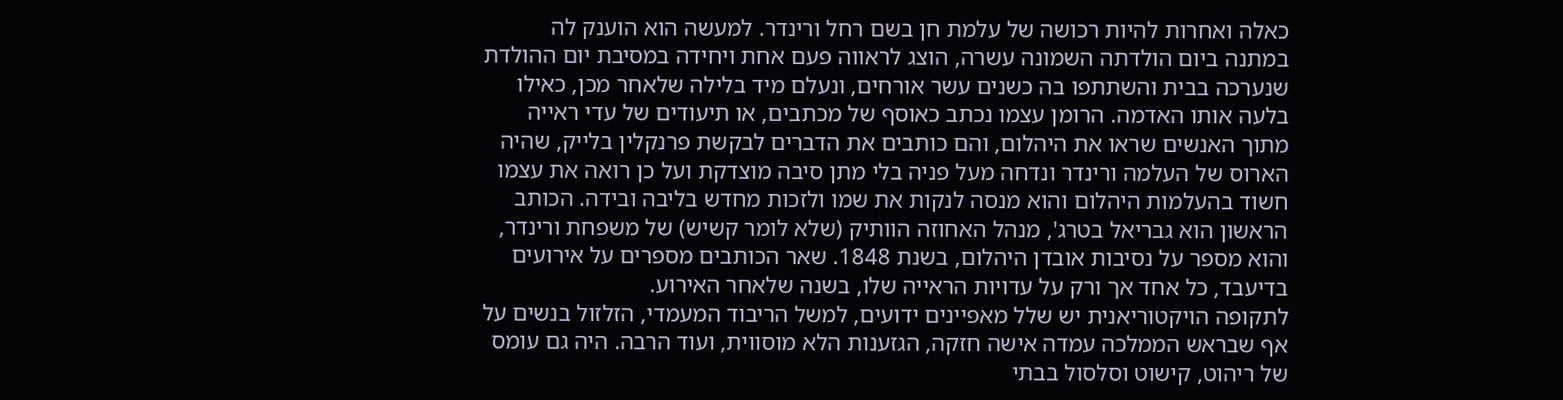כאלה ואחרות להיות רכושה של עלמת חן בשם רחל ורינדר. למעשה הוא הוענק לה במתנה ביום הולדתה השמונה עשרה, הוצג לראווה פעם אחת ויחידה במסיבת יום ההולדת שנערכה בבית והשתתפו בה כשנים עשר אורחים, ונעלם מיד בלילה שלאחר מכן, כאילו בלעה אותו האדמה. הרומן עצמו נכתב כאוסף של מכתבים, או תיעודים של עדי ראייה מתוך האנשים שראו את היהלום, והם כותבים את הדברים לבקשת פרנקלין בלייק, שהיה הארוס של העלמה ורינדר ונדחה מעל פניה בלי מתן סיבה מוצדקת ועל כן רואה את עצמו חשוד בהעלמות היהלום והוא מנסה לנקות את שמו ולזכות מחדש בליבה ובידה. הכותב הראשון הוא גבריאל בטרג', מנהל האחוזה הוותיק (שלא לומר קשיש) של משפחת ורינדר, והוא מספר על נסיבות אובדן היהלום, בשנת 1848. שאר הכותבים מספרים על אירועים בדיעבד, כל אחד אך ורק על עדויות הראייה שלו, בשנה שלאחר האירוע.
לתקופה הויקטוריאנית יש שלל מאפיינים ידועים, למשל הריבוד המעמדי, הזלזול בנשים על אף שבראש הממלכה עמדה אישה חזקה, הגזענות הלא מוסווית, ועוד הרבה. היה גם עומס של ריהוט, קישוט וסלסול בבתי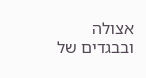אצולה ובבגדים של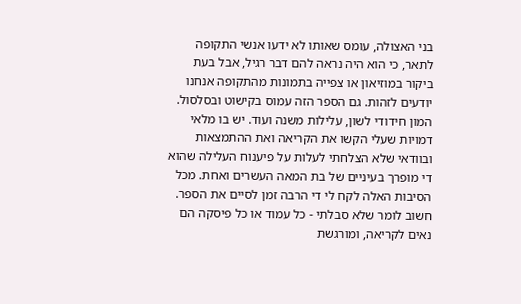בני האצולה, עומס שאותו לא ידעו אנשי התקופה לתאר, כי הוא היה נראה להם דבר רגיל, אבל בעת ביקור במוזיאון או צפייה בתמונות מהתקופה אנחנו יודעים לזהות. גם הספר הזה עמוס בקישוט ובסלסול. המון חידודי לשון, עלילות משנה ועוד. יש בו מלאי דמויות שעלי הקשו את הקריאה ואת ההתמצאות ובוודאי שלא הצלחתי לעלות על פיענוח העלילה שהוא די מופרך בעיניים של בת המאה העשרים ואחת. מכל הסיבות האלה לקח לי די הרבה זמן לסיים את הספר. חשוב לומר שלא סבלתי - כל עמוד או כל פיסקה הם נאים לקריאה, ומורגשת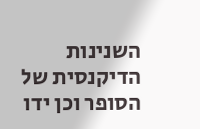השנינות הדיקנסית של הסופר וכן ידו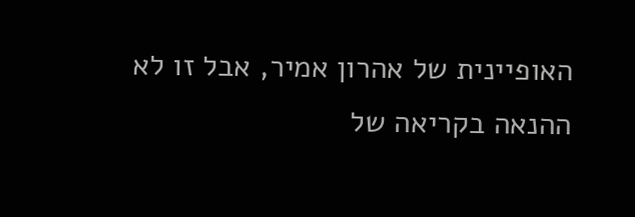האופיינית של אהרון אמיר, אבל זו לא ההנאה בקריאה של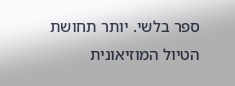ספר בלשי. יותר תחושת הטיול המוזיאונית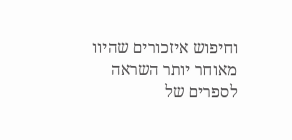וחיפוש איזכורים שהיוו מאוחר יותר השראה לספרים של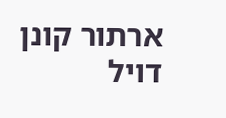ארתור קונן דויל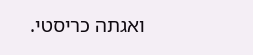ואגתה כריסטי.